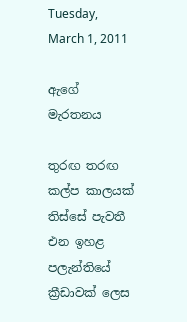Tuesday, March 1, 2011

ඇගේ මැරතනය

තුරඟ තරඟ කල්ප කාලයක් තිස්සේ පැවතී එන ඉහළ පලැන්තියේ ක්‍රීඩාවක් ලෙස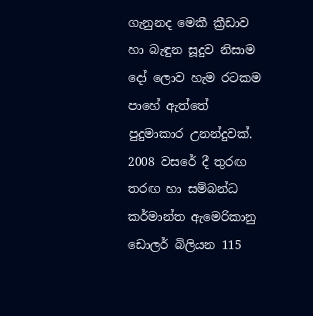ගැනුනද මෙකී ක්‍රීඩාව හා බැඳුන සූදුව නිසාම දෝ ලොව හැම රටකම පාහේ ඇත්තේ පුදුමාකාර උනන්දුවක්. 2008 වසරේ දී තුරඟ තරඟ හා සම්බන්ධ කර්මාන්ත ඇමෙරිකානු ඩොලර් බිලියන 115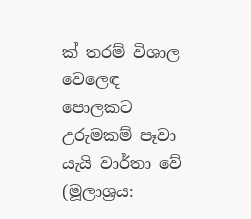ක් තරම් විශාල වෙලෙඳ පොලකට උරුමකම් පෑවා යැයි වාර්තා වේ (මූලාශ්‍රය: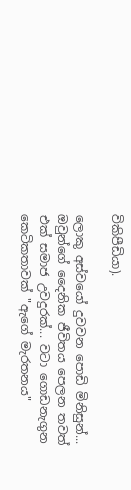විකිපීඩියා).

ලොකු අස්වයෝ දුවවන පොඩි මිනිසුන්... ඔවුන්ගේ දෛනික ජීවිතය පෙලන තවත් එක් සමාජ උවදුරක්... වටා ගොඩනැගුන කෙටිකතාවක් "ඇගේ මැරතනය"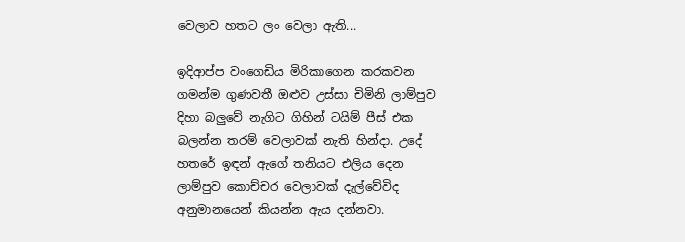වෙලාව හතට ලං වෙලා ඇති...

ඉදිආප්ප වංගෙඩිය මිරිකාගෙන කරකවන ගමන්ම ගුණවතී ඔළුව උස්සා චිමිනි ලාම්පුව දිහා බලුවේ නැගිට ගිහින් ටයිම් පීස් එක බලන්න තරම් වෙලාවක් නැති හින්දා. උදේ හතරේ ඉඳන් ඇගේ තනියට එලිය දෙන ලාම්පුව කොච්චර වෙලාවක් දැල්වේවිද අනුමානයෙන් කියන්න ඇය දන්නවා.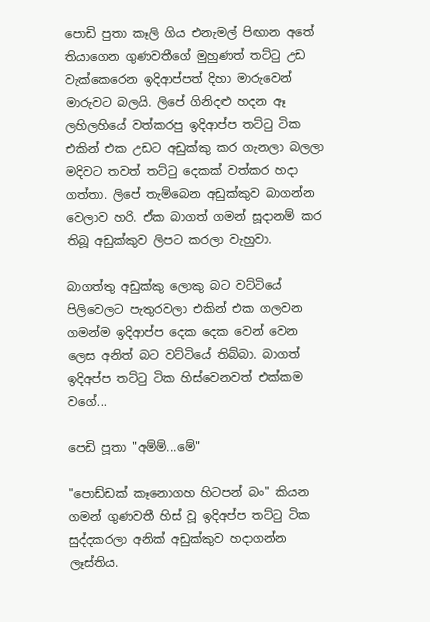පොඩි පුතා කෑලි ගිය එනැමල් පිඟාන අතේ තියාගෙන ගුණවතීගේ මුහුණත් තට්ටු උඩ වැක්කෙරෙන ඉදිආප්පත් දිහා මාරුවෙන් මාරුවට බලයි. ලිපේ ගිනිදළු හදන ඈ ලහිලහියේ වත්කරපු ඉදිආප්ප තට්ටු ටික එකින් එක උඩට අඩුක්කු කර ගැනලා බලලා මදිවට තවත් තට්ටු දෙකක් වත්කර හදා ගත්තා. ලිපේ තැම්බෙන අඩුක්කුව බාගන්න වෙලාව හරි. ඒක බාගත් ගමන් සූදානම් කර තිබූ අඩුක්කුව ලිපට කරලා වැහුවා.

බාගත්තු අඩුක්කු ලොකු බට වට්ටියේ පිලිවෙලට පැතුරවලා එකින් එක ගලවන ගමන්ම ඉදිආප්ප දෙක දෙක වෙන් වෙන ලෙස අනිත් බට වට්ටියේ තිබ්බා. බාගත් ඉදිඅප්ප තට්ටු ටික හිස්වෙනවත් එක්කම වගේ...

පෙඩි පූතා "අම්ම්...මේ"

"පොඩ්ඩක් කෑනොගහ හිටපන් බං" කියන ගමන් ගුණවතී හිස් වූ ඉදිඅප්ප තට්ටු ටික සුද්දකරලා අනික් අඩුක්කුව හදාගන්න ලෑස්තිය.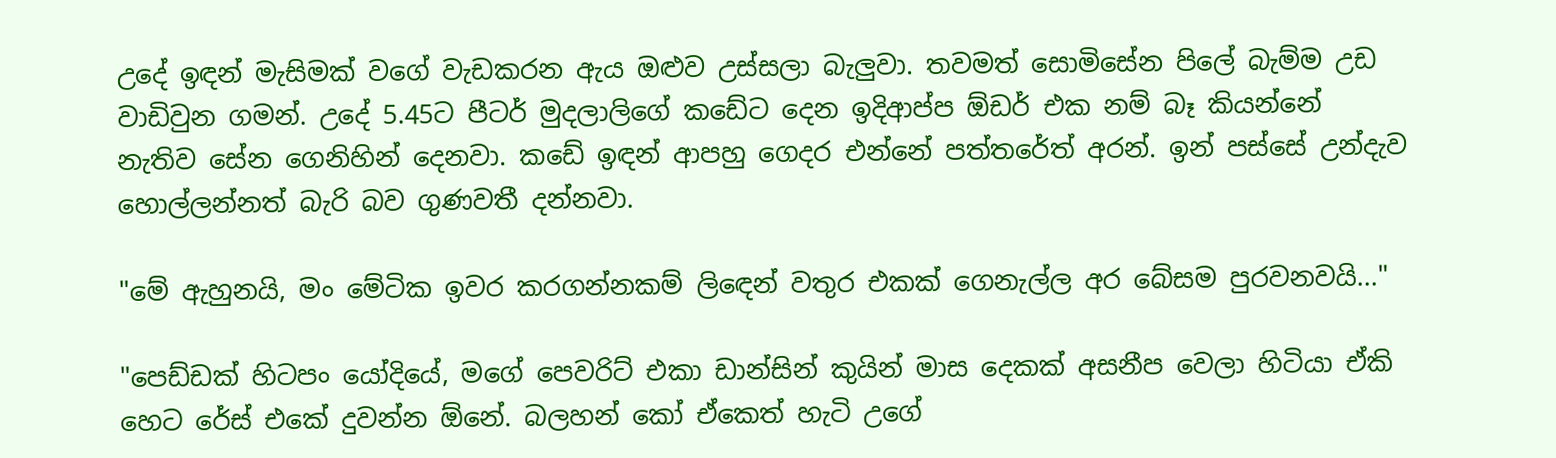උදේ ඉඳන් මැසිමක් වගේ වැඩකරන ඇය ඔළුව උස්සලා බැලුවා. තවමත් සොමිසේන පිලේ බැම්ම උඩ වාඩිවුන ගමන්. උදේ 5.45ට පීටර් මුදලාලිගේ කඩේට දෙන ඉදිආප්ප ඕඩර් එක නම් බෑ කියන්නේ නැතිව සේන ගෙනිහින් දෙනවා. කඩේ ඉඳන් ආපහු ගෙදර එන්නේ පත්තරේත් අරන්. ඉන් පස්සේ උන්දැව හොල්ලන්නත් බැරි බව ගුණවතී දන්නවා.

"මේ ඇහුනයි, මං මේටික ඉවර කරගන්නකම් ලිඳෙන් වතුර එකක් ගෙනැල්ල අර බේසම පුරවනවයි..."

"පෙඩ්ඩක් හිටපං යෝදියේ, මගේ පෙවරිට් එකා ඩාන්සින් කුයින් මාස දෙකක් අසනීප වෙලා හිටියා ඒකි හෙට රේස් එකේ දුවන්න ඕනේ. බලහන් කෝ ඒකෙත් හැටි උගේ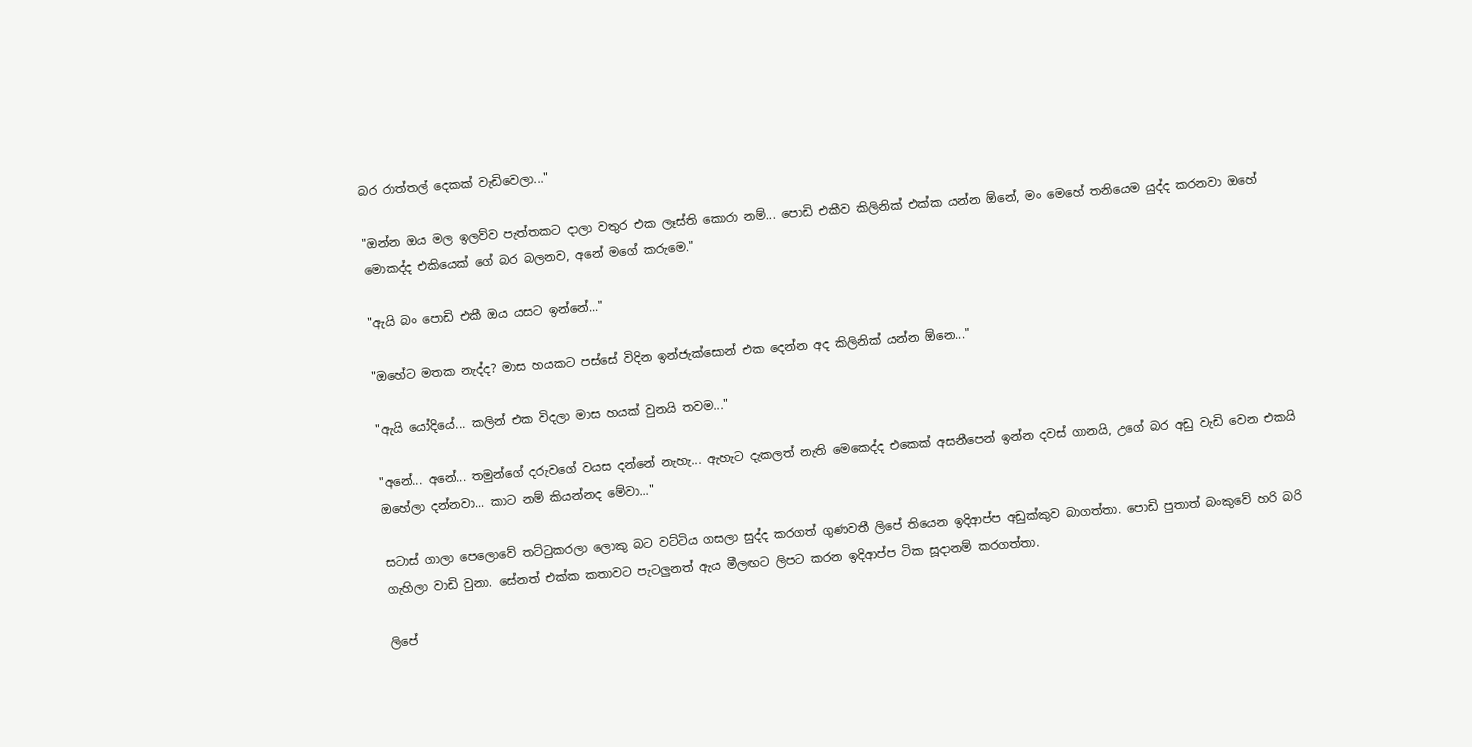බර රාත්තල් දෙකක් වැඩිවෙලා..."

"ඔන්න ඔය මල ඉලව්ව පැත්තකට දාලා වතුර එක ලෑස්ති කොරා නම්... පොඩි එකීව කිලිනික් එක්ක යන්න ඕනේ, මං මෙහේ තනියෙම යුද්ද කරනවා ඔහේ මොකද්ද එකියෙක් ගේ බර බලනව, අනේ මගේ කරුමෙ."

"ඇයි බං පොඩි එකී ඔය යසට ඉන්නේ..."

"ඔහේට මතක නැද්ද? මාස හයකට පස්සේ විදින ඉන්ජැක්සොන් එක දෙන්න අද කිලිනික් යන්න ඕනෙ..."

"ඇයි යෝදියේ... කලින් එක විදලා මාස හයක් වුනයි තවම..."

"අනේ... අනේ... තමුන්ගේ දරුවගේ වයස දන්නේ නැහැ... ඇහැට දැකලත් නැති මෙකෙද්ද එකෙක් අසනීපෙන් ඉන්න දවස් ගානයි, උගේ බර අඩු වැඩි වෙන එකයි ඔහේලා දන්නවා... කාට නම් කියන්නද මේවා..."

සටාස් ගාලා පෙලොවේ තට්ටුකරලා ලොකු බට වට්ටිය ගසලා සුද්ද කරගත් ගුණවතී ලිපේ තියෙන ඉදිආප්ප අඩුක්කුව බාගත්තා. පොඩි පුතාත් බංකුවේ හරි බරි ගැහිලා වාඩි වුනා. සේනත් එක්ක කතාවට පැටලුනත් ඇය මීලඟට ලිපට කරන ඉදිආප්ප ටික සූදානම් කරගත්තා.

ලිපේ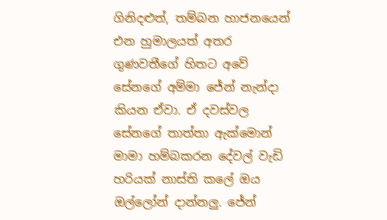ගිනිදළුත්, තම්බන හාජනයෙන් එන හුමාලයත් අතර ගුණවතීගේ හිතට අවේ සේනගේ අම්මා ජේන් නැන්දා කියන ඒවා. ඒ දවස්වල සේනගේ තාත්තා ඇක්මොන් මාමා හම්බකරන දේවල් වැඩි හරියක් නාස්ති කලේ ඔය ඔල්ලෝන් දාන්නලු. ජේන්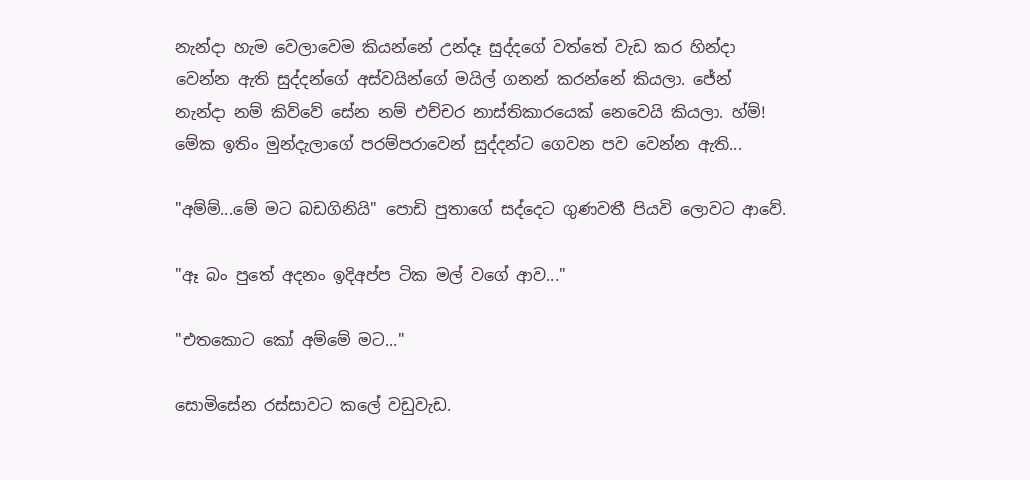නැන්දා හැම වෙලාවෙම කියන්නේ උන්දෑ සුද්දගේ වත්තේ වැඩ කර හින්දා වෙන්න ඇති සුද්දන්ගේ අස්වයින්ගේ මයිල් ගනන් කරන්නේ කියලා. ජේන් නැන්දා නම් කිව්වේ සේන නම් එච්චර නාස්තිකාරයෙක් නෙවෙයි කියලා. හ්ම්! මේක ඉතිං මුන්දැලාගේ පරම්පරාවෙන් සුද්දන්ට ගෙවන පව වෙන්න ඇති...

"අම්ම්...මේ මට බඩගිනියි" පොඩි පුතාගේ සද්දෙට ගුණවතී පියවි ලොවට ආවේ.

"ඈ බං පුතේ අදනං ඉදිඅප්ප ටික මල් වගේ ආව..."

"එතකොට කෝ අම්මේ මට..."

සොමිසේන රස්සාවට කලේ වඩුවැඩ.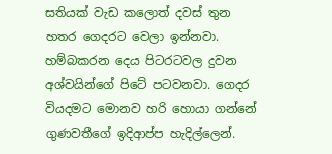සතියක් වැඩ කලොත් දවස් තුන හතර ගෙදරට වෙලා ඉන්නවා. හම්බකරන දෙය පිටරටවල දුවන අශ්වයින්ගේ පිටේ පටවනවා. ගෙදර වියදමට මොනව හරි හොයා ගන්නේ ගුණවතීගේ ඉදිආප්ප හැදිල්ලෙන්.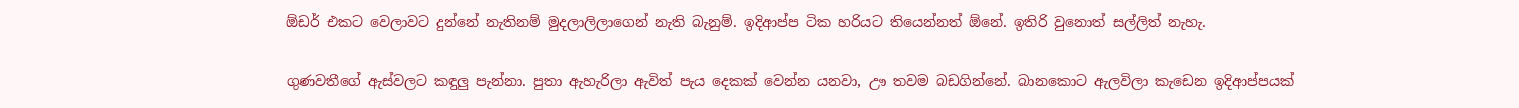ඕඩර් එකට වෙලාවට දුන්නේ නැතිනම් මුදලාලිලාගෙන් නැති බැනුම්. ඉදිආප්ප ටික හරියට තියෙන්නත් ඕනේ. ඉතිරි වුනොත් සල්ලිත් නැහැ.

ගුණවතීගේ ඇස්වලට කඳුලු පැන්නා. පුතා ඇහැරිලා ඇවිත් පැය දෙකක් වෙන්න යනවා, ඌ තවම බඩගින්නේ. බානකොට ඇලවිලා කැඩෙන ඉදිආප්පයක්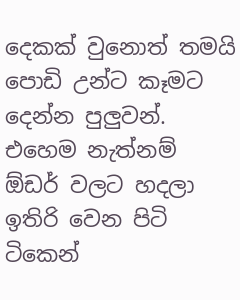දෙකක් වුනොත් තමයි පොඩි උන්ට කෑමට දෙන්න පුලුවන්. එහෙම නැත්නම් ඕඩර් වලට හදලා ඉතිරි වෙන පිටි ටිකෙන්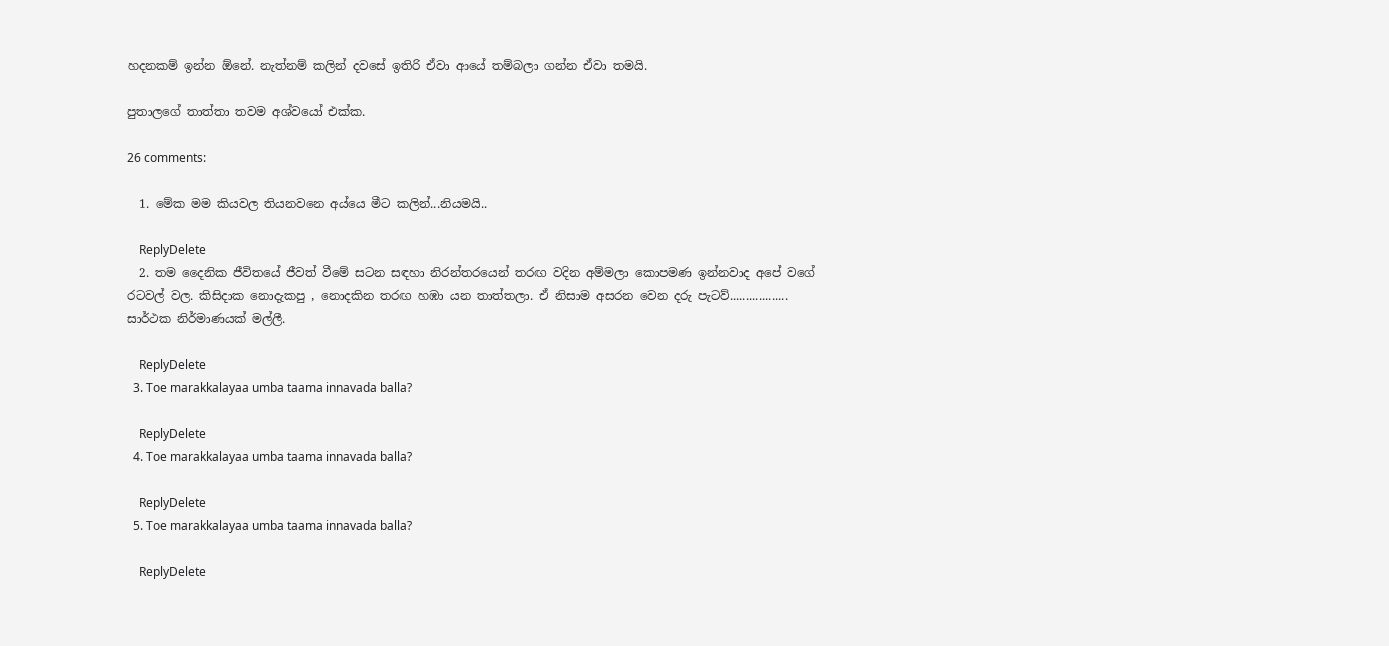හදනකම් ඉන්න ඕනේ. නැත්නම් කලින් දවසේ ඉතිරි ඒවා ආයේ තම්බලා ගන්න ඒවා තමයි.

පුතාලගේ තාත්තා තවම අශ්වයෝ එක්ක.

26 comments:

  1. මේක මම කියවල තියනවනෙ අය්යෙ මීට කලින්...නියමයි..

    ReplyDelete
  2. තම දෛනික ජීවිතයේ ජීවත් වීමේ සටන සඳහා නිරන්තරයෙන් තරඟ වදින අම්මලා කොපමණ ඉන්නවාද අපේ වගේ රටවල් වල. කිසිදාක නොදැකපු , නොදකින තරඟ හඹා යන තාත්තලා. ඒ නිසාම අසරන වෙන දරු පැටව්.................. සාර්ථක නිර්මාණයක් මල්ලී.

    ReplyDelete
  3. Toe marakkalayaa umba taama innavada balla?

    ReplyDelete
  4. Toe marakkalayaa umba taama innavada balla?

    ReplyDelete
  5. Toe marakkalayaa umba taama innavada balla?

    ReplyDelete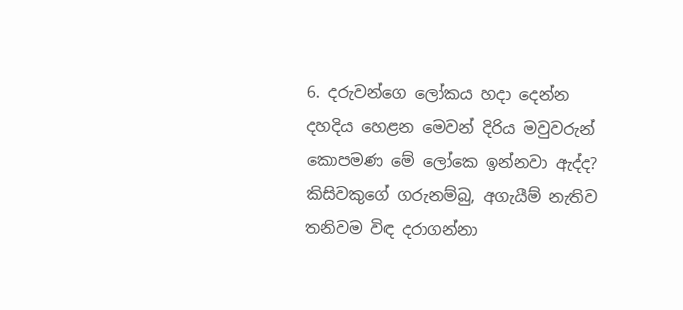6. දරුවන්ගෙ ලෝකය හදා දෙන්න දහදිය හෙළන මෙවන් දිරිය මවුවරුන් කොපමණ මේ ලෝකෙ ඉන්නවා ඇද්ද? කිසිවකුගේ ගරුනම්බු, අගැයීම් නැතිව තනිවම විඳ දරාගන්නා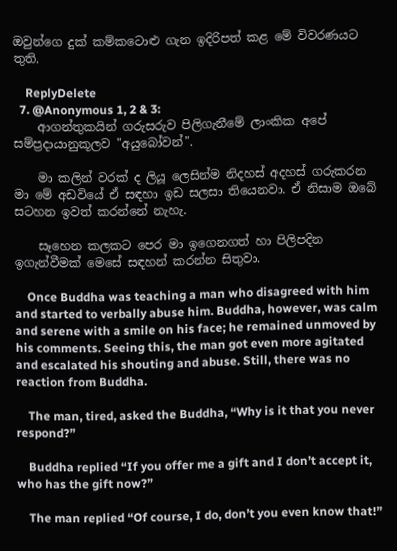ඔවුන්ගෙ දුක් කම්කටොළු ගැන ඉදිරිපත් කළ මේ විවරණයට තුති.

    ReplyDelete
  7. @Anonymous 1, 2 & 3:
    ආගන්තුකයින් ගරුසරුව පිලිගැනීමේ ලාංකික අපේ සම්ප්‍රදායානුකූලව "අයුබෝවන්".

    මා කලින් වරක් ද ලියූ ලෙසින්ම නිදහස් අදහස් ගරුකරන මා මේ අඩවියේ ඒ සඳහා ඉඩ සලසා තියෙනවා. ඒ නිසාම ඔබේ සටහන ඉවත් කරන්නේ නැහැ.

    සෑහෙන කලකට පෙර මා ඉගෙනගත් හා පිලිපදින ඉගැන්වීමක් මෙසේ සඳහන් කරන්න සිතුවා.

    Once Buddha was teaching a man who disagreed with him and started to verbally abuse him. Buddha, however, was calm and serene with a smile on his face; he remained unmoved by his comments. Seeing this, the man got even more agitated and escalated his shouting and abuse. Still, there was no reaction from Buddha.

    The man, tired, asked the Buddha, “Why is it that you never respond?”

    Buddha replied “If you offer me a gift and I don’t accept it, who has the gift now?”

    The man replied “Of course, I do, don’t you even know that!”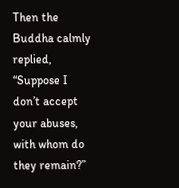Then the Buddha calmly replied, “Suppose I don’t accept your abuses, with whom do they remain?”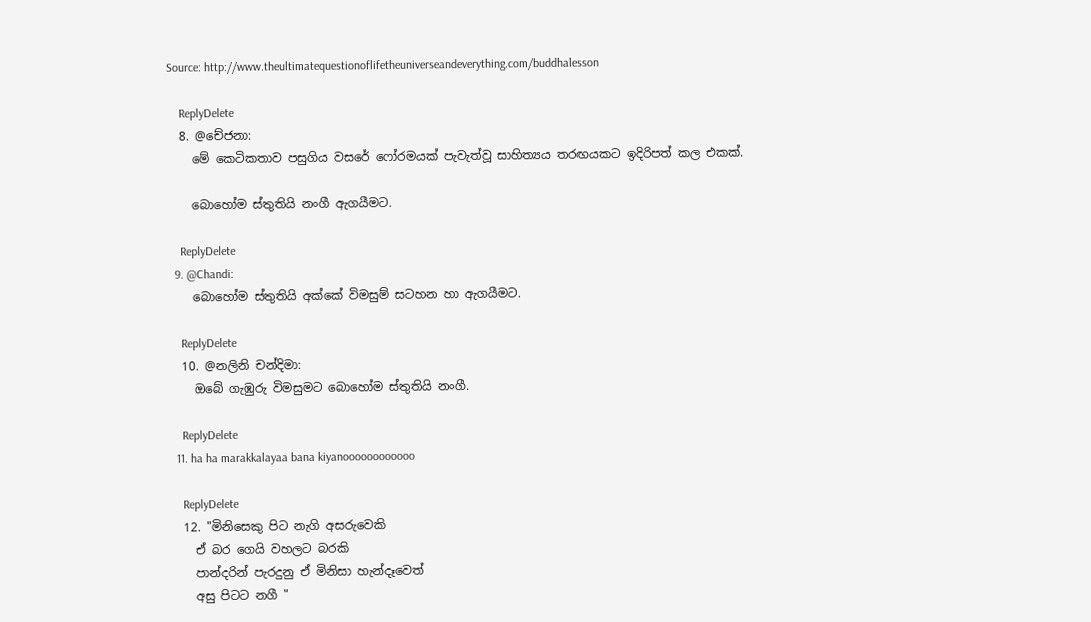Source: http://www.theultimatequestionoflifetheuniverseandeverything.com/buddhalesson

    ReplyDelete
  8. @චේජනා:
    මේ කෙටිකතාව පසුගිය වසරේ ෆෝරමයක් පැවැත්වූ සාහිත්‍යය තරඟයකට ඉදිරිපත් කල එකක්.

    බොහෝම ස්තුතියි නංගී ඇගයීමට.

    ReplyDelete
  9. @Chandi:
    බොහෝම ස්තුතියි අක්කේ විමසුම් සටහන හා ඇගයීමට.

    ReplyDelete
  10. @නලිනි චන්දිමා:
    ඔබේ ගැඹුරු විමසුමට බොහෝම ස්තුතියි නංගී.

    ReplyDelete
  11. ha ha marakkalayaa bana kiyanoooooooooooo

    ReplyDelete
  12. "මිනිසෙකු පිට නැගි අසරුවෙකි
    ඒ බර ගෙයි වහලට බරකි
    පාන්දරින් පැරදුනු ඒ මිනිසා හැන්දෑවෙත්
    අසු පිටට නගී "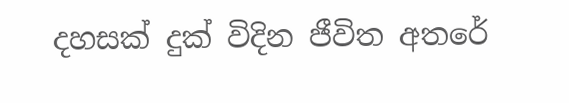දහසක් දුක් විදින ජීවිත අතරේ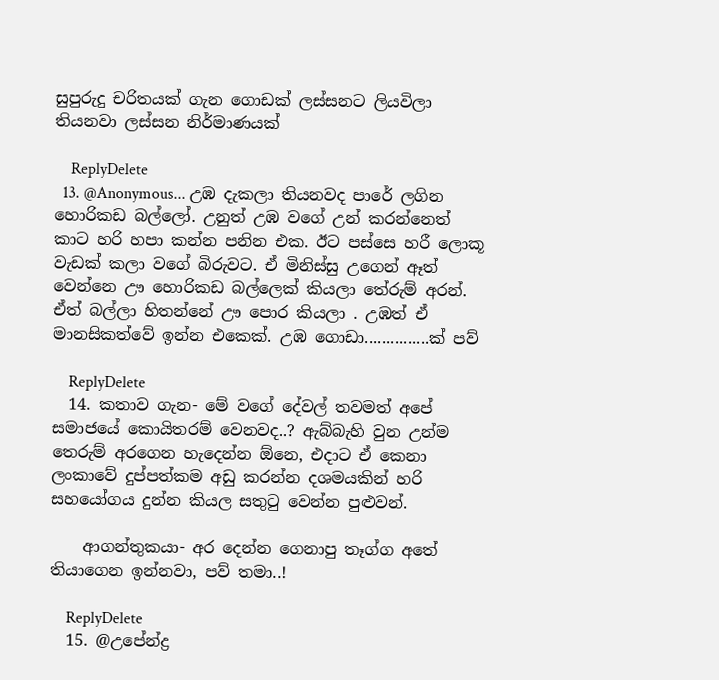සුපුරුදු චරිතයක් ගැන ගොඩක් ලස්සනට ලියවිලා තියනවා ලස්සන නිර්මාණයක්

    ReplyDelete
  13. @Anonymous... උඹ දැකලා තියනවද පාරේ ලගින හොරිකඩ බල්ලෝ. උනුත් උඹ වගේ උන් කරන්නෙත් කාට හරි හපා කන්න පනින එක. ඊට පස්සෙ හරී ලොකූ වැඩක් කලා වගේ බිරුවට. ඒ මිනිස්සු උගෙන් ඈත් වෙන්නෙ ඌ හොරිකඩ බල්ලෙක් කියලා තේරුම් අරන්. ඒත් බල්ලා හිතන්නේ ඌ පොර කියලා . උඹත් ඒ මානසිකත්වේ ඉන්න එකෙක්. උඹ ගොඩා...............ක් පව්

    ReplyDelete
  14. කතාව ගැන- මේ වගේ දේවල් තවමත් අපේ සමාජයේ කොයිතරම් වෙනවද..? ඇබ්බැහි වුන උන්ම තෙරුම් අරගෙන හැදෙන්න ඕනෙ, එදාට ඒ කෙනා ලංකාවේ දුප්පත්කම අඩු කරන්න දශමයකින් හරි සහයෝගය දුන්න කියල සතුටු වෙන්න පුළුවන්.

    ආගන්තුකයා- අර දෙන්න ගෙනාපු තෑග්ග අතේ තියාගෙන ඉන්නවා, පව් තමා..!

    ReplyDelete
  15. @උපේන්ද්‍ර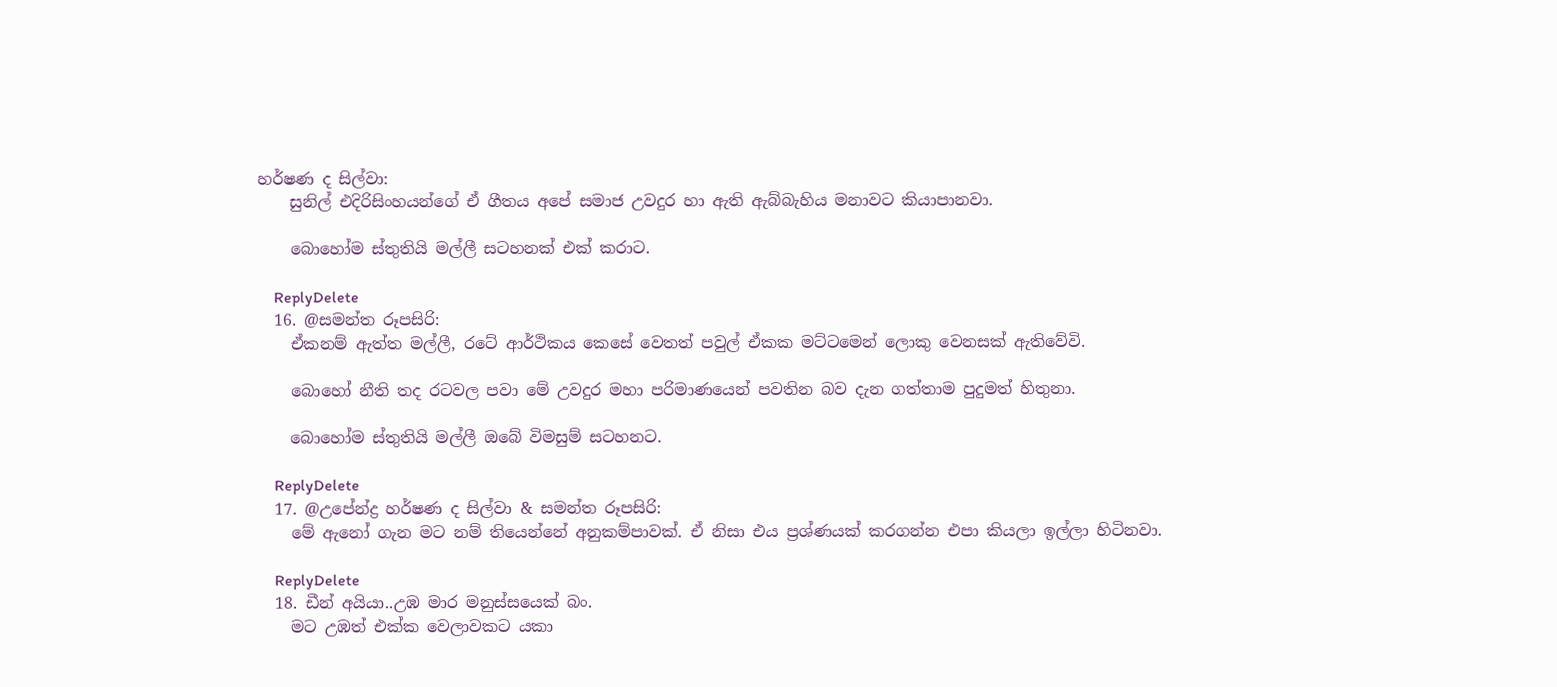හර්ෂණ ද සිල්වා:
    සුනිල් එදිරිසිංහයන්ගේ ඒ ගීතය අපේ සමාජ උවදුර හා ඇති ඇබ්බැහිය මනාවට කියාපානවා.

    බොහෝම ස්තුතියි මල්ලී සටහනක් එක් කරාට.

    ReplyDelete
  16. @සමන්ත රූපසිරි:
    ඒකනම් ඇත්ත මල්ලී, රටේ ආර්ථිකය කෙසේ වෙතත් පවුල් ඒකක මට්ටමෙන් ලොකු වෙනසක් ඇතිවේවි.

    බොහෝ නීති තද රටවල පවා මේ උවදුර මහා පරිමාණයෙන් පවතින බව දැන ගත්තාම පුදුමත් හිතුනා.

    බොහෝම ස්තුතියි මල්ලී ඔබේ විමසුම් සටහනට.

    ReplyDelete
  17. @උපේන්ද්‍ර හර්ෂණ ද සිල්වා & සමන්ත රූපසිරි:
    මේ ඇනෝ ගැන මට නම් තියෙන්නේ අනුකම්පාවක්. ඒ නිසා එය ප්‍රශ්ණයක් කරගන්න එපා කියලා ඉල්ලා හිටිනවා.

    ReplyDelete
  18. ඩීන් අයියා..උඹ මාර මනුස්සයෙක් බං.
    මට උඹත් එක්ක වෙලාවකට යකා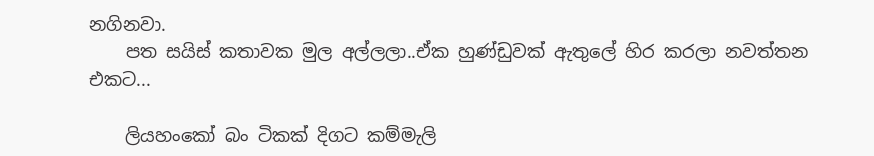නගිනවා.
    පත සයිස් කතාවක මුල අල්ලලා..ඒක හුණ්ඩුවක් ඇතුලේ හිර කරලා නවත්තන එකට...

    ලියහංකෝ බං ටිකක් දිගට කම්මැලි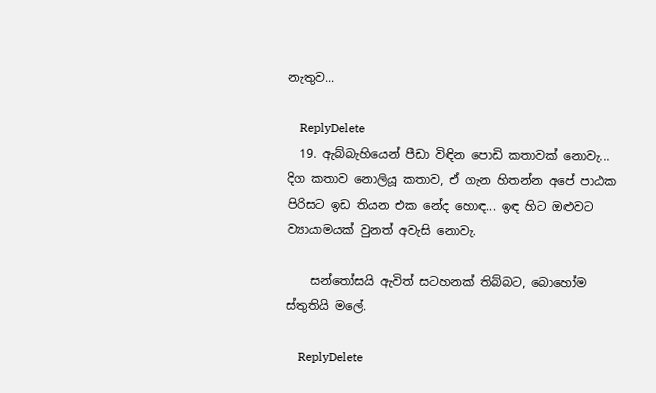නැතුව...

    ReplyDelete
  19. ඇබ්බැහියෙන් පීඩා විඳින පොඩි කතාවක් නොවැ... දිග කතාව නොලියූ කතාව, ඒ ගැන හිතන්න අපේ පාඨක පිරිසට ඉඩ තියන එක නේද හොඳ... ඉඳ හිට ඔළුවට ව්‍යායාමයක් වුනත් අවැසි නොවැ.

    සන්තෝසයි ඇවිත් සටහනක් තිබ්බට, බොහෝම ස්තුතියි මලේ.

    ReplyDelete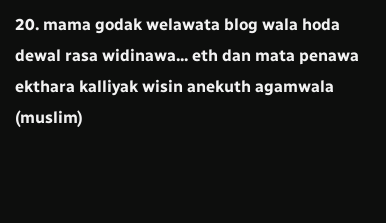20. mama godak welawata blog wala hoda dewal rasa widinawa... eth dan mata penawa ekthara kalliyak wisin anekuth agamwala (muslim)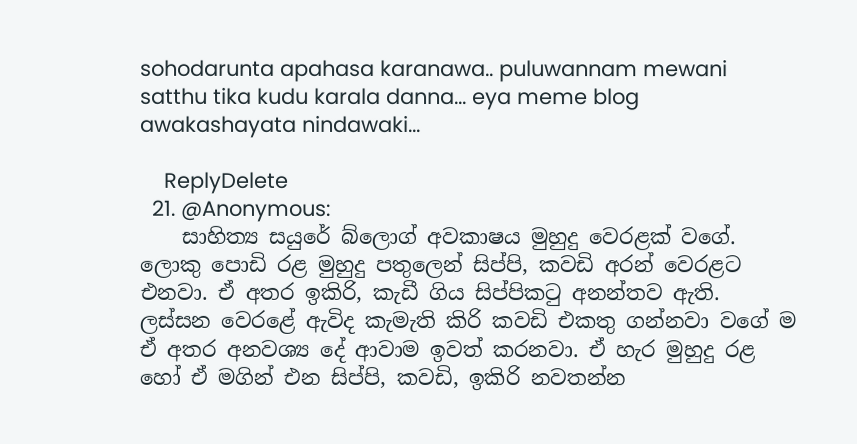sohodarunta apahasa karanawa.. puluwannam mewani satthu tika kudu karala danna... eya meme blog awakashayata nindawaki...

    ReplyDelete
  21. @Anonymous:
    සාහිත්‍ය සයුරේ බ්ලොග් අවකාෂය මුහුදු වෙරළක් වගේ. ලොකු පොඩි රළ මුහුදු පතුලෙන් සිප්පි, කවඩි අරන් වෙරළට එනවා. ඒ අතර ඉකිරි, කැඩී ගිය සිප්පිකටු අනන්තව ඇති. ලස්සන වෙරළේ ඇවිද කැමැති කිරි කවඩි එකතු ගන්නවා වගේ ම ඒ අතර අනවශ්‍ය දේ ආවාම ඉවත් කරනවා. ඒ හැර මුහුදු රළ හෝ ඒ මගින් එන සිප්පි, කවඩි, ඉකිරි නවතන්න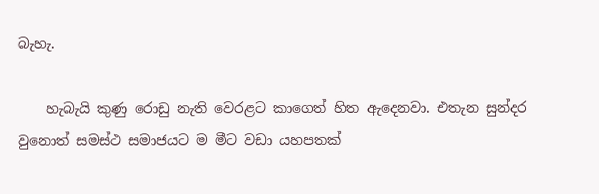බැහැ.

    හැබැයි කුණු රොඩු නැති වෙරළට කාගෙත් හිත ඇදෙනවා. එතැන සුන්දර වුනොත් සමස්ථ සමාජයට ම මීට වඩා යහපතක්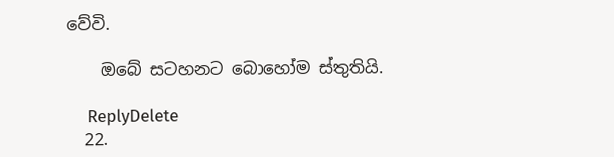වේවි.

    ඔබේ සටහනට බොහෝම ස්තුතියි.

    ReplyDelete
  22.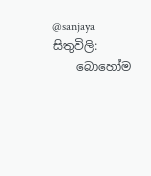@sanjaya සිතුවිලි:
    බොහෝම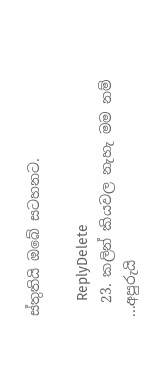ස්තුතියි ඔබේ සටහනට.

    ReplyDelete
  23. කලින් කියවල නැහැ මම නම් ...අපුරුයි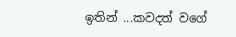ඉතින් ...කවදත් වගේ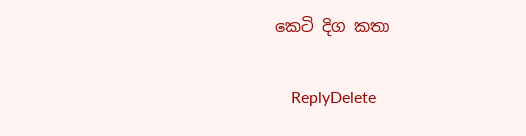කෙටි දිග කතා

    ReplyDelete